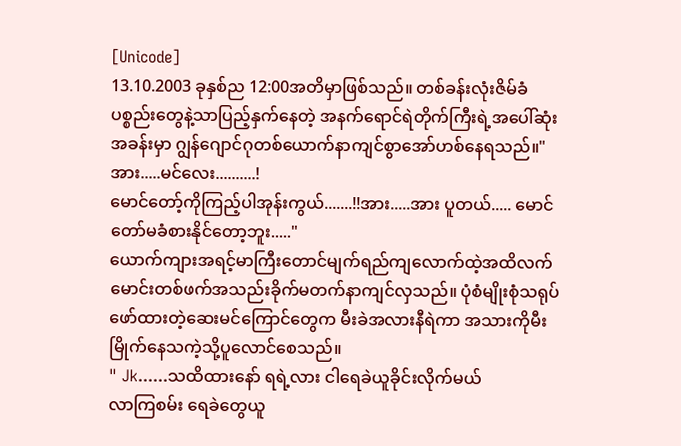[Unicode]
13.10.2003 ခုနှစ်ည 12:00အတိမှာဖြစ်သည်။ တစ်ခန်းလုံးဇိမ်ခံပစ္စည်းတွေနဲ့သာပြည့်နှက်နေတဲ့ အနက်ရောင်ရဲတိုက်ကြီးရဲ့အပေါ်ဆုံးအခန်းမှာ ဂျွန်ဂျောင်ဂုတစ်ယောက်နာကျင်စွာအော်ဟစ်နေရသည်။" အား.....မင်လေး..........!
မောင်တော့်ကိုကြည့်ပါအုန်းကွယ်.......!!အား.....အား ပူတယ်..... မောင်တော်မခံစားနိုင်တော့ဘူး....."
ယောက်ကျားအရင့်မာကြီးတောင်မျက်ရည်ကျလောက်ထဲ့အထိလက်မောင်းတစ်ဖက်အသည်းခိုက်မတက်နာကျင်လှသည်။ ပုံစံမျိုးစုံသရုပ်ဖော်ထားတဲ့ဆေးမင်ကြောင်တွေက မီးခဲအလားနီရဲကာ အသားကိုမီးမြိုက်နေသကဲ့သို့ပူလောင်စေသည်။
" Jk......သထိထားနော် ရရဲ့လား ငါရေခဲယူခိုင်းလိုက်မယ်
လာကြစမ်း ရေခဲတွေယူ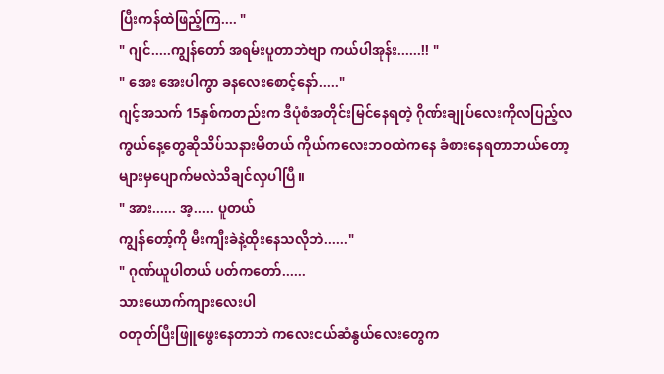ပြီးကန်ထဲဖြည့်ကြ.... "
" ဂျင်.....ကျွန်တော် အရမ်းပူတာဘဲဗျာ ကယ်ပါအုန်း......!! "
" အေး အေးပါကွာ ခနလေးစောင့်နော်....."
ဂျင့်အသက် 15နှစ်ကတည်းက ဒီပုံစံအတိုင်းမြင်နေရတဲ့ ဂိုဏ်းချုပ်လေးကိုလပြည့်လကွယ်နေ့တွေဆိုသိပ်သနားမိတယ် ကိုယ်ကလေးဘဝထဲကနေ ခံစားနေရတာဘယ်တော့များမှပျောက်မလဲသိချင်လှပါပြီ။
" အား...... အ့..... ပူတယ်
ကျွန်တော့်ကို မီးကျီးခဲနဲ့ထိုးနေသလိုဘဲ......"
" ဂုဏ်ယူပါတယ် ပတ်ကတော်......
သားယောက်ကျားလေးပါ
ဝတုတ်ပြီးဖြူဖွေးနေတာဘဲ ကလေးငယ်ဆံနွယ်လေးတွေက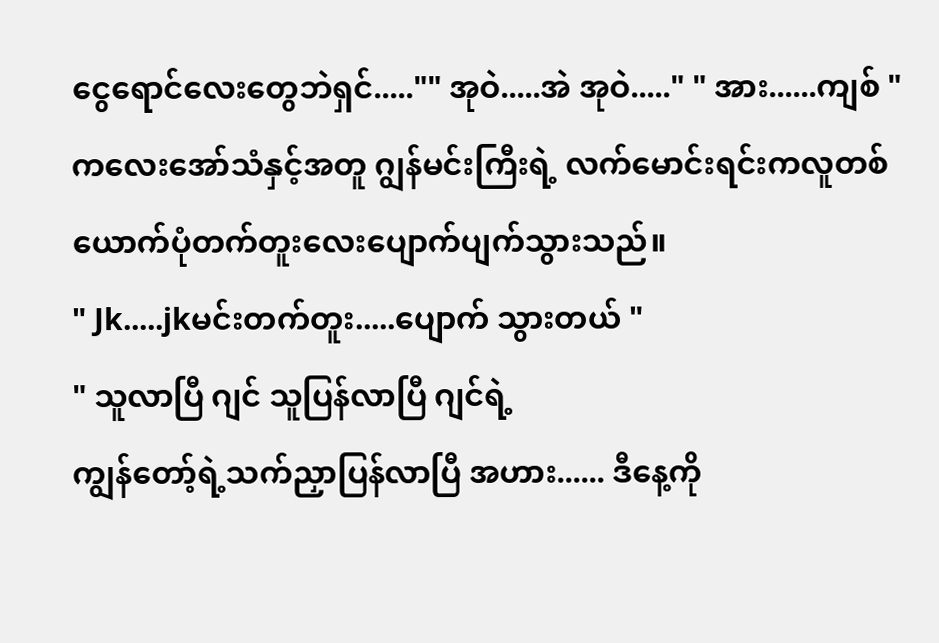ငွေရောင်လေးတွေဘဲရှင်....."" အုဝဲ.....အဲ အုဝဲ....." " အား......ကျစ် "
ကလေးအော်သံနှင့်အတူ ဂျွန်မင်းကြီးရဲ့ လက်မောင်းရင်းကလူတစ်ယောက်ပုံတက်တူးလေးပျောက်ပျက်သွားသည်။
" Jk.....jkမင်းတက်တူး.....ပျောက် သွားတယ် "
" သူလာပြီ ဂျင် သူပြန်လာပြီ ဂျင်ရဲ့
ကျွန်တော့်ရဲ့သက်ညှာပြန်လာပြီ အဟား...... ဒီနေ့ကို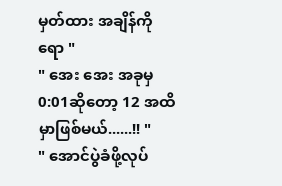မှတ်ထား အချိန်ကိုရော "
" အေး အေး အခုမှ 0:01ဆိုတော့ 12 အထိမှာဖြစ်မယ်......!! "
" အောင်ပွဲခံဖို့လုပ်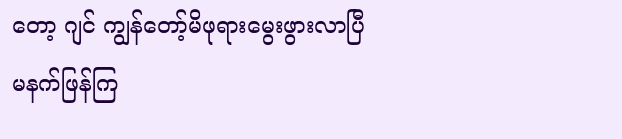တော့ ဂျင် ကျွန်တော့်မိဖုရားမွေးဖွားလာပြီ
မနက်ဖြန်ကြ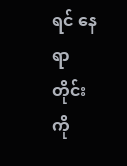ရင် နေရာတိုင်းကို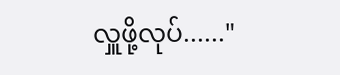လှူဖို့လုပ်......"